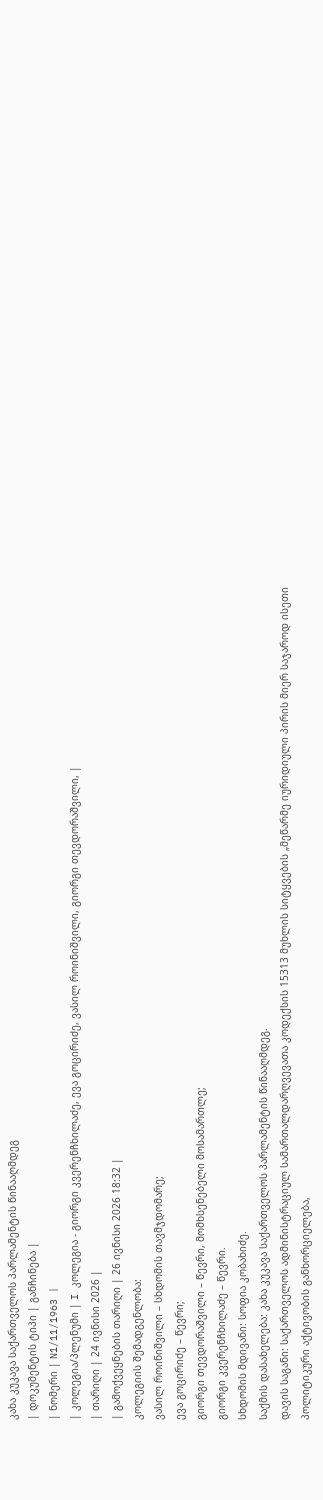კახა კუკავა საქართველოს პარლამენტის წინააღმდეგ
| დოკუმენტის ტიპი | განჩინება |
| ნომერი | N1/11/1963 |
| კოლეგია/პლენუმი | I კოლეგია - გიორგი კვერენჩხილაძე, ევა გოცირიძე, ვასილ როინიშვილი, გიორგი თევდორაშვილი, |
| თარიღი | 24 ივნისი 2026 |
| გამოქვეყნების თარიღი | 26 ივნისი 2026 18:32 |
კოლეგიის შემადგენლობა:
ვასილ როინიშვილი – სხდომის თავმჯდომარე;
ევა გოცირიძე – წევრი;
გიორგი თევდორაშვილი – წევრი, მომხსენებელი მოსამართლე;
გიორგი კვერენჩხილაძე – წევრი.
სხდომის მდივანი: სოფია კობახიძე.
საქმის დასახელება: კახა კუკავა საქართველოს პარლამენტის წინააღმდეგ.
დავის საგანი: საქართველოს ადმინისტრაციულ სამართალდარღვევათა კოდექსის 15313 მუხლის სიტყვების „მეწარმე იურიდიული პირის მიერ საჯაროდ ისეთი პოლიტიკური აქტივობის განხორციელება,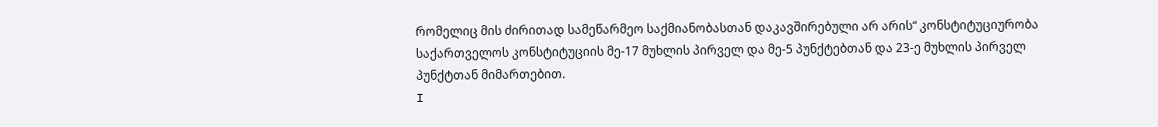რომელიც მის ძირითად სამეწარმეო საქმიანობასთან დაკავშირებული არ არის“ კონსტიტუციურობა საქართველოს კონსტიტუციის მე-17 მუხლის პირველ და მე-5 პუნქტებთან და 23-ე მუხლის პირველ პუნქტთან მიმართებით.
I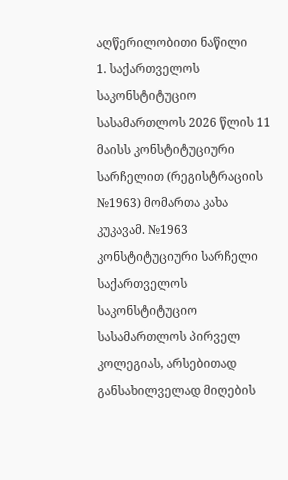აღწერილობითი ნაწილი
1. საქართველოს საკონსტიტუციო სასამართლოს 2026 წლის 11 მაისს კონსტიტუციური სარჩელით (რეგისტრაციის №1963) მომართა კახა კუკავამ. №1963 კონსტიტუციური სარჩელი საქართველოს საკონსტიტუციო სასამართლოს პირველ კოლეგიას, არსებითად განსახილველად მიღების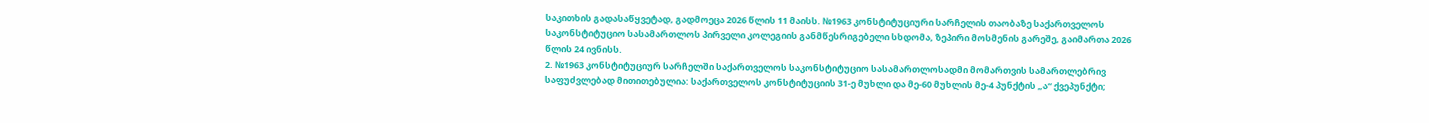საკითხის გადასაწყვეტად, გადმოეცა 2026 წლის 11 მაისს. №1963 კონსტიტუციური სარჩელის თაობაზე საქართველოს საკონსტიტუციო სასამართლოს პირველი კოლეგიის განმწესრიგებელი სხდომა, ზეპირი მოსმენის გარეშე, გაიმართა 2026 წლის 24 ივნისს.
2. №1963 კონსტიტუციურ სარჩელში საქართველოს საკონსტიტუციო სასამართლოსადმი მომართვის სამართლებრივ საფუძვლებად მითითებულია: საქართველოს კონსტიტუციის 31-ე მუხლი და მე-60 მუხლის მე-4 პუნქტის „ა“ ქვეპუნქტი;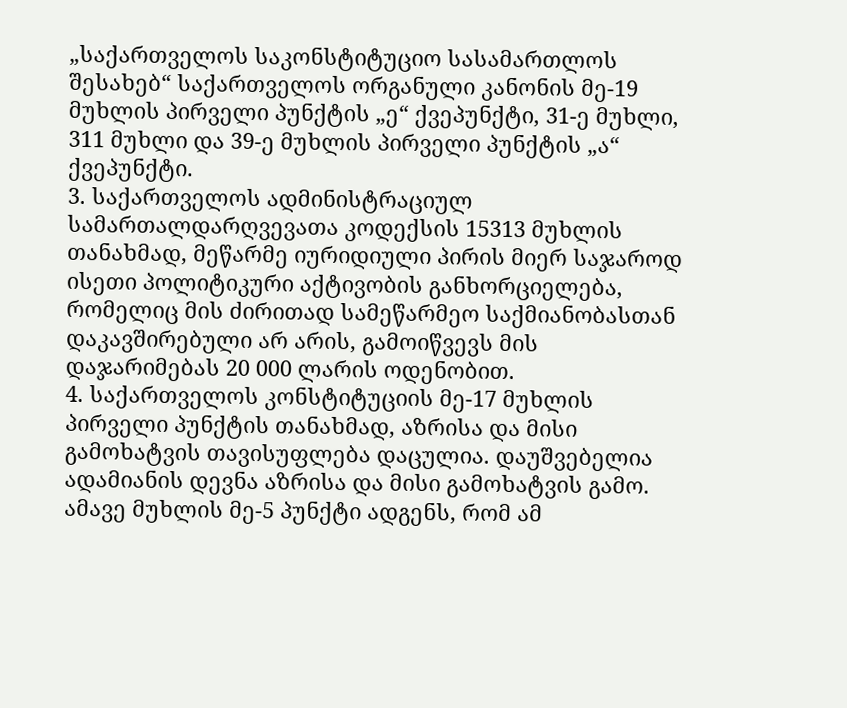„საქართველოს საკონსტიტუციო სასამართლოს შესახებ“ საქართველოს ორგანული კანონის მე-19 მუხლის პირველი პუნქტის „ე“ ქვეპუნქტი, 31-ე მუხლი, 311 მუხლი და 39-ე მუხლის პირველი პუნქტის „ა“ ქვეპუნქტი.
3. საქართველოს ადმინისტრაციულ სამართალდარღვევათა კოდექსის 15313 მუხლის თანახმად, მეწარმე იურიდიული პირის მიერ საჯაროდ ისეთი პოლიტიკური აქტივობის განხორციელება, რომელიც მის ძირითად სამეწარმეო საქმიანობასთან დაკავშირებული არ არის, გამოიწვევს მის დაჯარიმებას 20 000 ლარის ოდენობით.
4. საქართველოს კონსტიტუციის მე-17 მუხლის პირველი პუნქტის თანახმად, აზრისა და მისი გამოხატვის თავისუფლება დაცულია. დაუშვებელია ადამიანის დევნა აზრისა და მისი გამოხატვის გამო. ამავე მუხლის მე-5 პუნქტი ადგენს, რომ ამ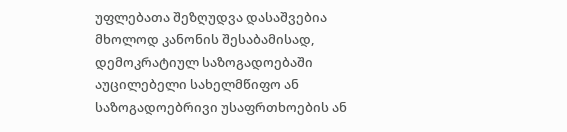უფლებათა შეზღუდვა დასაშვებია მხოლოდ კანონის შესაბამისად, დემოკრატიულ საზოგადოებაში აუცილებელი სახელმწიფო ან საზოგადოებრივი უსაფრთხოების ან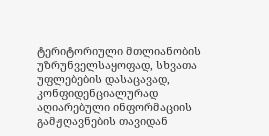ტერიტორიული მთლიანობის უზრუნველსაყოფად, სხვათა უფლებების დასაცავად, კონფიდენციალურად აღიარებული ინფორმაციის გამჟღავნების თავიდან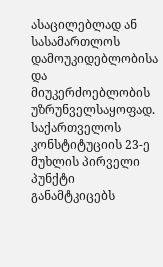ასაცილებლად ან სასამართლოს დამოუკიდებლობისა და მიუკერძოებლობის უზრუნველსაყოფად. საქართველოს კონსტიტუციის 23-ე მუხლის პირველი პუნქტი განამტკიცებს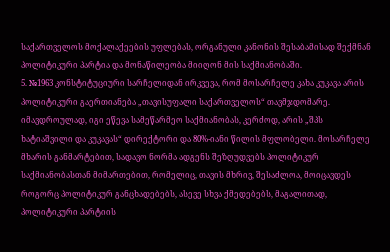საქართველოს მოქალაქეების უფლებას, ორგანული კანონის შესაბამისად შექმნან პოლიტიკური პარტია და მონაწილეობა მიიღონ მის საქმიანობაში.
5. №1963 კონსტიტუციური სარჩელიდან ირკვევა, რომ მოსარჩელე კახა კუკავა არის პოლიტიკური გაერთიანება „თავისუფალი საქართველოს“ თავმჯდომარე. იმავდროულად, იგი ეწევა სამეწარმეო საქმიანობას, კერძოდ, არის „შპს ხატიაშვილი და კუკავას“ დირექტორი და 80%-იანი წილის მფლობელი. მოსარჩელე მხარის განმარტებით, სადავო ნორმა ადგენს შეზღუდვებს პოლიტიკურ საქმიანობასთან მიმართებით, რომელიც, თავის მხრივ, შესაძლოა, მოიცავდეს როგორც პოლიტიკურ განცხადებებს, ასევე სხვა ქმედებებს, მაგალითად, პოლიტიკური პარტიის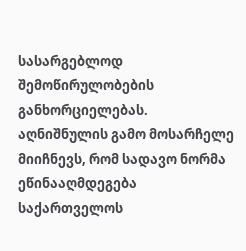სასარგებლოდ შემოწირულობების განხორციელებას. აღნიშნულის გამო მოსარჩელე მიიჩნევს, რომ სადავო ნორმა ეწინააღმდეგება საქართველოს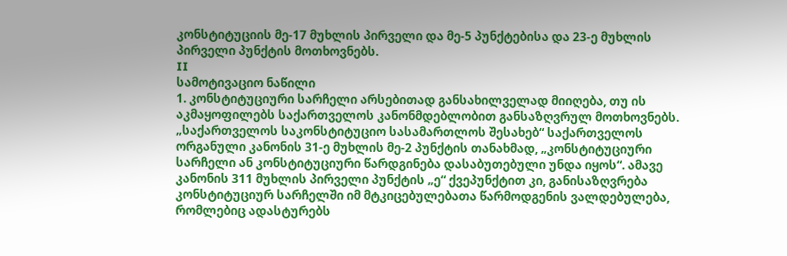კონსტიტუციის მე-17 მუხლის პირველი და მე-5 პუნქტებისა და 23-ე მუხლის პირველი პუნქტის მოთხოვნებს.
II
სამოტივაციო ნაწილი
1. კონსტიტუციური სარჩელი არსებითად განსახილველად მიიღება, თუ ის აკმაყოფილებს საქართველოს კანონმდებლობით განსაზღვრულ მოთხოვნებს. „საქართველოს საკონსტიტუციო სასამართლოს შესახებ“ საქართველოს ორგანული კანონის 31-ე მუხლის მე-2 პუნქტის თანახმად, „კონსტიტუციური სარჩელი ან კონსტიტუციური წარდგინება დასაბუთებული უნდა იყოს“. ამავე კანონის 311 მუხლის პირველი პუნქტის „ე“ ქვეპუნქტით კი, განისაზღვრება კონსტიტუციურ სარჩელში იმ მტკიცებულებათა წარმოდგენის ვალდებულება, რომლებიც ადასტურებს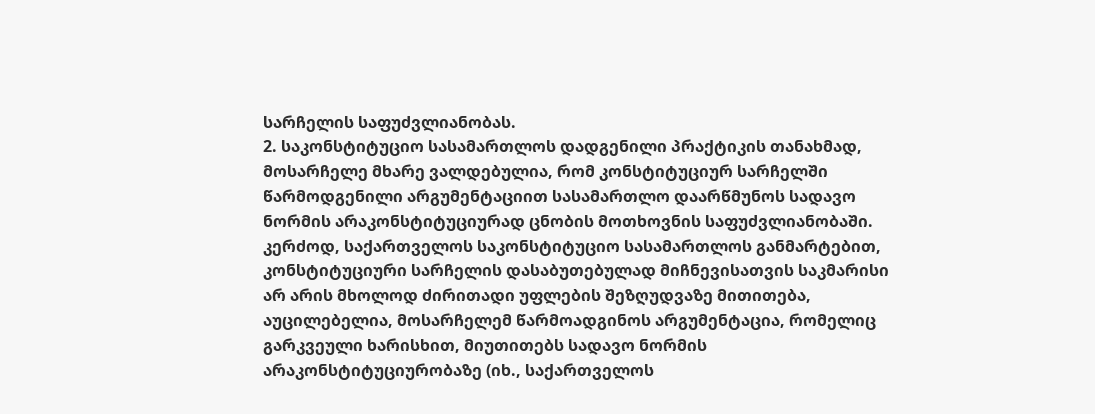სარჩელის საფუძვლიანობას.
2. საკონსტიტუციო სასამართლოს დადგენილი პრაქტიკის თანახმად, მოსარჩელე მხარე ვალდებულია, რომ კონსტიტუციურ სარჩელში წარმოდგენილი არგუმენტაციით სასამართლო დაარწმუნოს სადავო ნორმის არაკონსტიტუციურად ცნობის მოთხოვნის საფუძვლიანობაში. კერძოდ, საქართველოს საკონსტიტუციო სასამართლოს განმარტებით, კონსტიტუციური სარჩელის დასაბუთებულად მიჩნევისათვის საკმარისი არ არის მხოლოდ ძირითადი უფლების შეზღუდვაზე მითითება, აუცილებელია, მოსარჩელემ წარმოადგინოს არგუმენტაცია, რომელიც გარკვეული ხარისხით, მიუთითებს სადავო ნორმის არაკონსტიტუციურობაზე (იხ., საქართველოს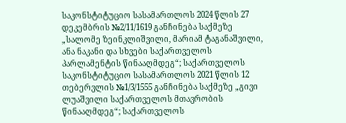საკონსტიტუციო სასამართლოს 2024 წლის 27 დეკემბრის №2/11/1619 განჩინება საქმეზე „სალომე ზეინკლიშვილი, მარიამ ტაგანაშვილი, ანა ნაკანი და სხვები საქართველოს პარლამენტის წინააღმდეგ“; საქართველოს საკონსტიტუციო სასამართლოს 2021 წლის 12 თებერვლის №1/3/1555 განჩინება საქმეზე „გივი ლუაშვილი საქართველოს მთავრობის წინააღმდეგ“; საქართველოს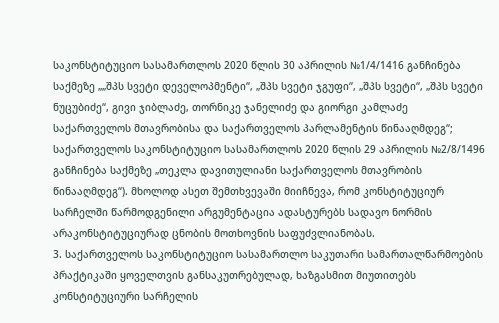საკონსტიტუციო სასამართლოს 2020 წლის 30 აპრილის №1/4/1416 განჩინება საქმეზე „„შპს სვეტი დეველოპმენტი“, „შპს სვეტი ჯგუფი“, „შპს სვეტი“, „შპს სვეტი ნუცუბიძე“, გივი ჯიბლაძე, თორნიკე ჯანელიძე და გიორგი კამლაძე საქართველოს მთავრობისა და საქართველოს პარლამენტის წინააღმდეგ“; საქართველოს საკონსტიტუციო სასამართლოს 2020 წლის 29 აპრილის №2/8/1496 განჩინება საქმეზე „თეკლა დავითულიანი საქართველოს მთავრობის წინააღმდეგ“). მხოლოდ ასეთ შემთხვევაში მიიჩნევა, რომ კონსტიტუციურ სარჩელში წარმოდგენილი არგუმენტაცია ადასტურებს სადავო ნორმის არაკონსტიტუციურად ცნობის მოთხოვნის საფუძვლიანობას.
3. საქართველოს საკონსტიტუციო სასამართლო საკუთარი სამართალწარმოების პრაქტიკაში ყოველთვის განსაკუთრებულად, ხაზგასმით მიუთითებს კონსტიტუციური სარჩელის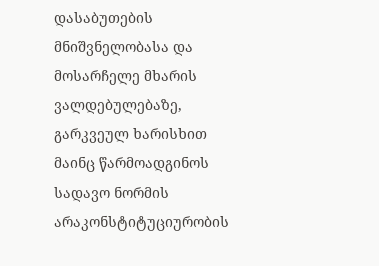დასაბუთების მნიშვნელობასა და მოსარჩელე მხარის ვალდებულებაზე, გარკვეულ ხარისხით მაინც წარმოადგინოს სადავო ნორმის არაკონსტიტუციურობის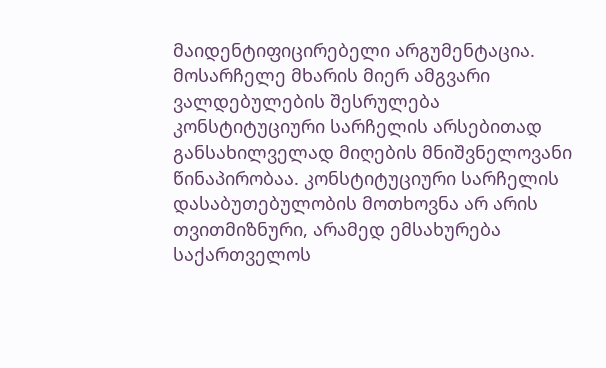მაიდენტიფიცირებელი არგუმენტაცია. მოსარჩელე მხარის მიერ ამგვარი ვალდებულების შესრულება კონსტიტუციური სარჩელის არსებითად განსახილველად მიღების მნიშვნელოვანი წინაპირობაა. კონსტიტუციური სარჩელის დასაბუთებულობის მოთხოვნა არ არის თვითმიზნური, არამედ ემსახურება საქართველოს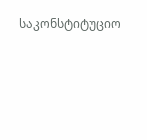საკონსტიტუციო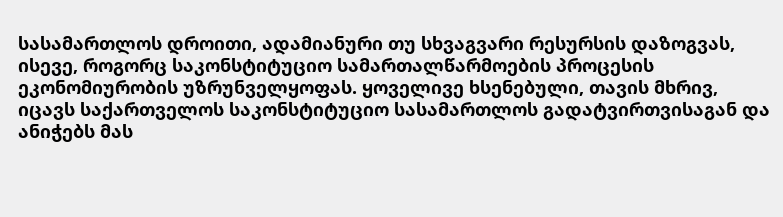სასამართლოს დროითი, ადამიანური თუ სხვაგვარი რესურსის დაზოგვას, ისევე, როგორც საკონსტიტუციო სამართალწარმოების პროცესის ეკონომიურობის უზრუნველყოფას. ყოველივე ხსენებული, თავის მხრივ, იცავს საქართველოს საკონსტიტუციო სასამართლოს გადატვირთვისაგან და ანიჭებს მას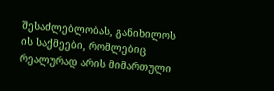შესაძლებლობას, განიხილოს ის საქმეები, რომლებიც რეალურად არის მიმართული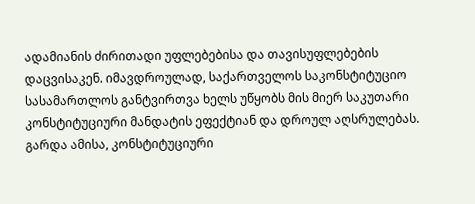ადამიანის ძირითადი უფლებებისა და თავისუფლებების დაცვისაკენ. იმავდროულად, საქართველოს საკონსტიტუციო სასამართლოს განტვირთვა ხელს უწყობს მის მიერ საკუთარი კონსტიტუციური მანდატის ეფექტიან და დროულ აღსრულებას. გარდა ამისა, კონსტიტუციური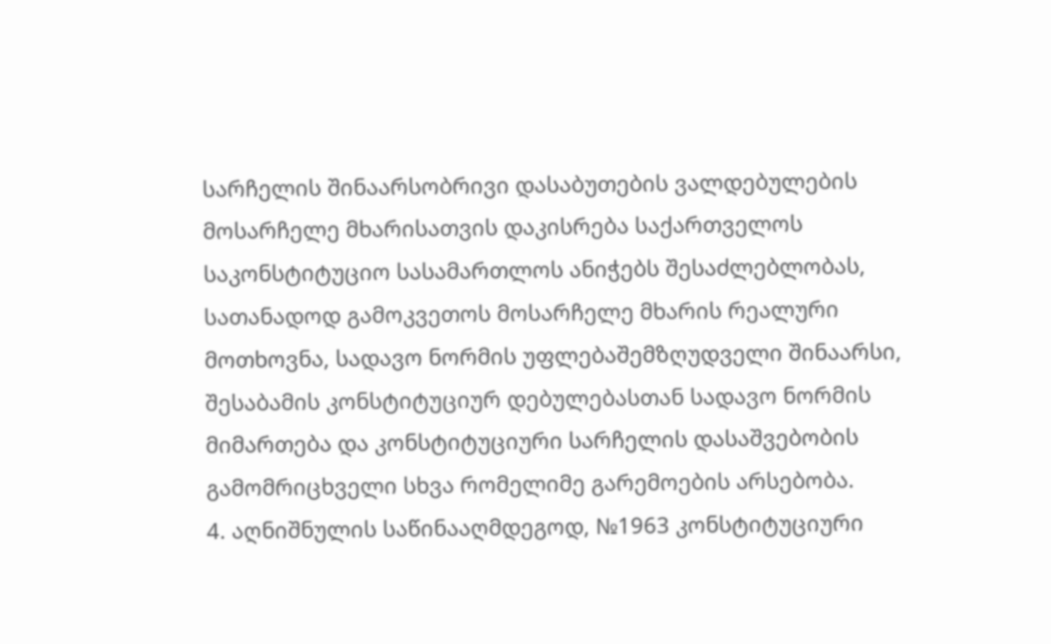სარჩელის შინაარსობრივი დასაბუთების ვალდებულების მოსარჩელე მხარისათვის დაკისრება საქართველოს საკონსტიტუციო სასამართლოს ანიჭებს შესაძლებლობას, სათანადოდ გამოკვეთოს მოსარჩელე მხარის რეალური მოთხოვნა, სადავო ნორმის უფლებაშემზღუდველი შინაარსი, შესაბამის კონსტიტუციურ დებულებასთან სადავო ნორმის მიმართება და კონსტიტუციური სარჩელის დასაშვებობის გამომრიცხველი სხვა რომელიმე გარემოების არსებობა.
4. აღნიშნულის საწინააღმდეგოდ, №1963 კონსტიტუციური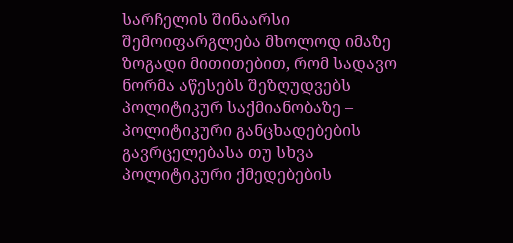სარჩელის შინაარსი შემოიფარგლება მხოლოდ იმაზე ზოგადი მითითებით, რომ სადავო ნორმა აწესებს შეზღუდვებს პოლიტიკურ საქმიანობაზე – პოლიტიკური განცხადებების გავრცელებასა თუ სხვა პოლიტიკური ქმედებების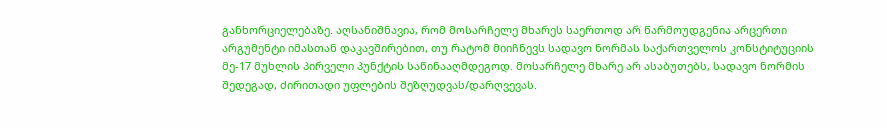განხორციელებაზე. აღსანიშნავია, რომ მოსარჩელე მხარეს საერთოდ არ წარმოუდგენია არცერთი არგუმენტი იმასთან დაკავშირებით, თუ რატომ მიიჩნევს სადავო ნორმას საქართველოს კონსტიტუციის მე-17 მუხლის პირველი პუნქტის საწინააღმდეგოდ. მოსარჩელე მხარე არ ასაბუთებს, სადავო ნორმის შედეგად, ძირითადი უფლების შეზღუდვას/დარღვევას.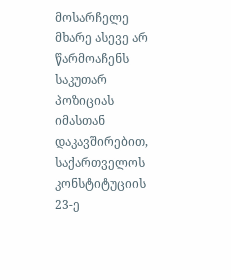მოსარჩელე მხარე ასევე არ წარმოაჩენს საკუთარ პოზიციას იმასთან დაკავშირებით, საქართველოს კონსტიტუციის 23-ე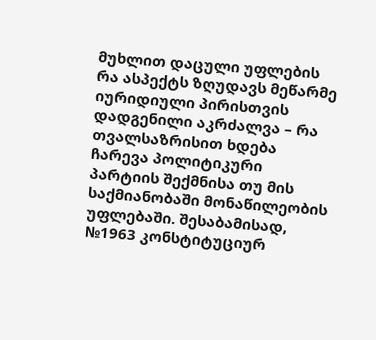მუხლით დაცული უფლების რა ასპექტს ზღუდავს მეწარმე იურიდიული პირისთვის დადგენილი აკრძალვა – რა თვალსაზრისით ხდება ჩარევა პოლიტიკური პარტიის შექმნისა თუ მის საქმიანობაში მონაწილეობის უფლებაში. შესაბამისად, №1963 კონსტიტუციურ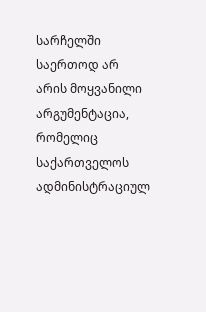სარჩელში საერთოდ არ არის მოყვანილი არგუმენტაცია, რომელიც საქართველოს ადმინისტრაციულ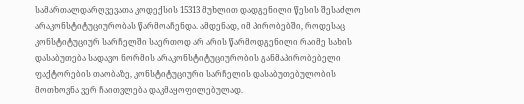სამართალდარღვევათა კოდექსის 15313 მუხლით დადგენილი წესის შესაძლო არაკონსტიტუციურობას წარმოაჩენდა. ამდენად, იმ პირობებში, როდესაც კონსტიტუციურ სარჩელში საერთოდ არ არის წარმოდგენილი რაიმე სახის დასაბუთება სადავო ნორმის არაკონსტიტუციურობის განმაპირობებელი ფაქტორების თაობაზე, კონსტიტუციური სარჩელის დასაბუთებულობის მოთხოვნა ვერ ჩაითვლება დაკმაყოფილებულად.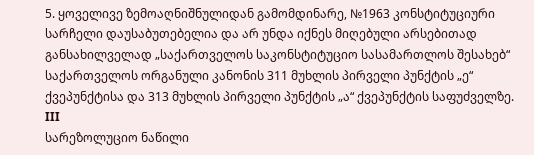5. ყოველივე ზემოაღნიშნულიდან გამომდინარე, №1963 კონსტიტუციური სარჩელი დაუსაბუთებელია და არ უნდა იქნეს მიღებული არსებითად განსახილველად „საქართველოს საკონსტიტუციო სასამართლოს შესახებ“ საქართველოს ორგანული კანონის 311 მუხლის პირველი პუნქტის „ე“ ქვეპუნქტისა და 313 მუხლის პირველი პუნქტის „ა“ ქვეპუნქტის საფუძველზე.
III
სარეზოლუციო ნაწილი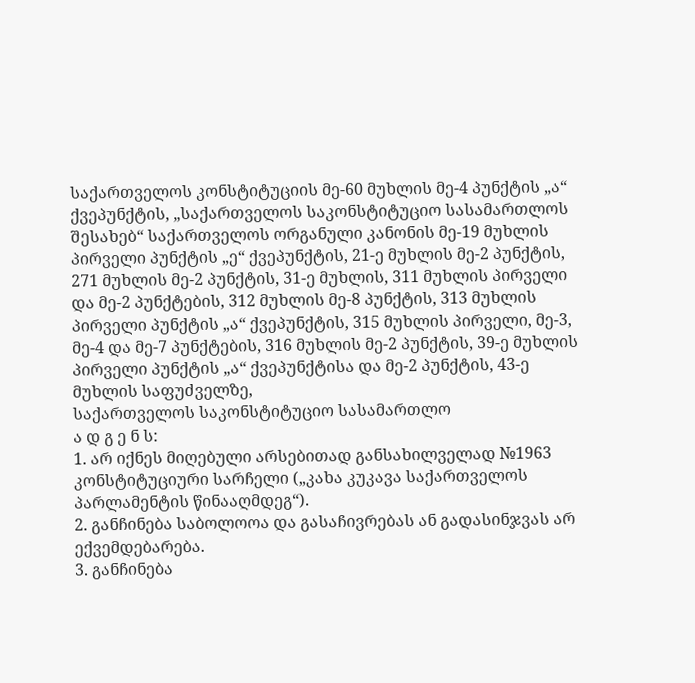საქართველოს კონსტიტუციის მე-60 მუხლის მე-4 პუნქტის „ა“ ქვეპუნქტის, „საქართველოს საკონსტიტუციო სასამართლოს შესახებ“ საქართველოს ორგანული კანონის მე-19 მუხლის პირველი პუნქტის „ე“ ქვეპუნქტის, 21-ე მუხლის მე-2 პუნქტის, 271 მუხლის მე-2 პუნქტის, 31-ე მუხლის, 311 მუხლის პირველი და მე-2 პუნქტების, 312 მუხლის მე-8 პუნქტის, 313 მუხლის პირველი პუნქტის „ა“ ქვეპუნქტის, 315 მუხლის პირველი, მე-3, მე-4 და მე-7 პუნქტების, 316 მუხლის მე-2 პუნქტის, 39-ე მუხლის პირველი პუნქტის „ა“ ქვეპუნქტისა და მე-2 პუნქტის, 43-ე მუხლის საფუძველზე,
საქართველოს საკონსტიტუციო სასამართლო
ა დ გ ე ნ ს:
1. არ იქნეს მიღებული არსებითად განსახილველად №1963 კონსტიტუციური სარჩელი („კახა კუკავა საქართველოს პარლამენტის წინააღმდეგ“).
2. განჩინება საბოლოოა და გასაჩივრებას ან გადასინჯვას არ ექვემდებარება.
3. განჩინება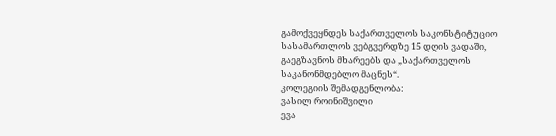გამოქვეყნდეს საქართველოს საკონსტიტუციო სასამართლოს ვებგვერდზე 15 დღის ვადაში, გაეგზავნოს მხარეებს და „საქართველოს საკანონმდებლო მაცნეს“.
კოლეგიის შემადგენლობა:
ვასილ როინიშვილი
ევა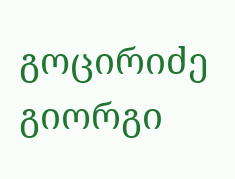გოცირიძე
გიორგი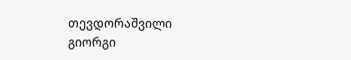თევდორაშვილი
გიორგი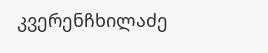კვერენჩხილაძე